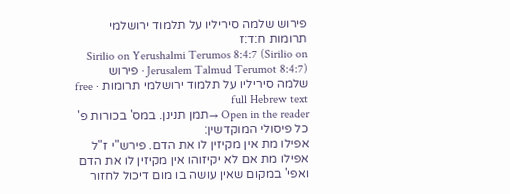פירוש שלמה סיריליו על תלמוד ירושלמי תרומות ח:ד:ז
Sirilio on Yerushalmi Terumos 8:4:7 (Sirilio on Jerusalem Talmud Terumot 8:4:7) · פירוש שלמה סיריליו על תלמוד ירושלמי תרומות · free full Hebrew text
Open in the reader →תמן תנינן. במס' בכורות פ' כל פיסולי המוקדשין:
אפילו מת אין מקיזין לו את הדם. פירש"י ז"ל אפילו מת אם לא יקיזוהו אין מקיזין לו את הדם ואפי' במקום שאין עושה בו מום דיכול לחזור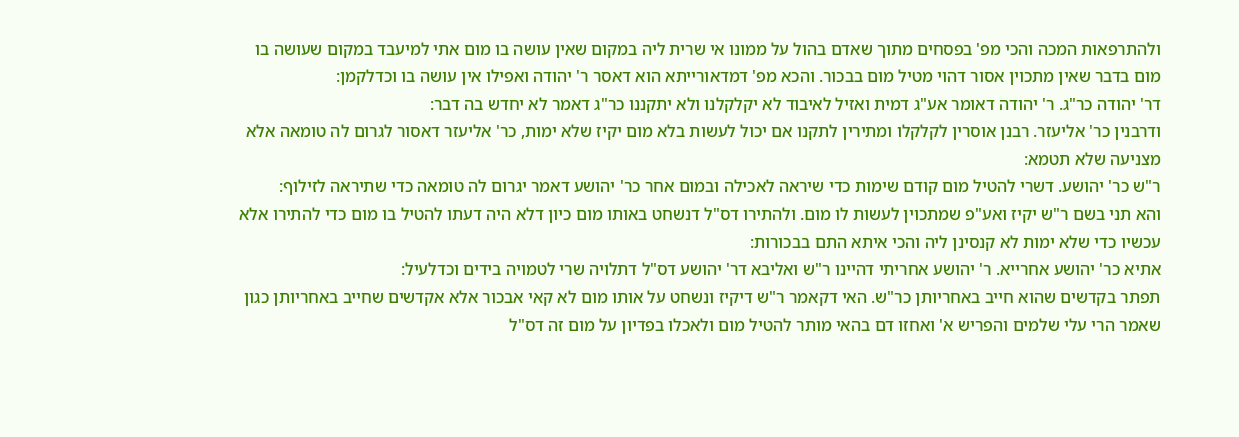ולהתרפאות המכה והכי מפ' בפסחים מתוך שאדם בהול על ממונו אי שרית ליה במקום שאין עושה בו מום אתי למיעבד במקום שעושה בו מום בדבר שאין מתכוין אסור דהוי מטיל מום בבכור. והכא מפ' דמדאורייתא הוא דאסר ר' יהודה ואפילו אין עושה בו וכדלקמן:
דר' יהודה כר"ג. ר' יהודה דאומר אע"ג דמית ואזיל לאיבוד לא יקלקלנו ולא יתקננו כר"ג דאמר לא יחדש בה דבר:
ודרבנין כר' אליעזר. רבנן אוסרין לקלקלו ומתירין לתקנו אם יכול לעשות בלא מום יקיז שלא ימות, כר' אליעזר דאסור לגרום לה טומאה אלא מצניעה שלא תטמא:
ר"ש כר' יהושע. דשרי להטיל מום קודם שימות כדי שיראה לאכילה ובמום אחר כר' יהושע דאמר יגרום לה טומאה כדי שתיראה לזילוף:
והא תני בשם ר"ש יקיז ואע"פ שמתכוין לעשות לו מום. ולהתירו דס"ל דנשחט באותו מום כיון דלא היה דעתו להטיל בו מום כדי להתירו אלא עכשיו כדי שלא ימות לא קנסינן ליה והכי איתא התם בבכורות:
אתיא כר' יהושע אחרייא. ר' יהושע אחריתי דהיינו ר"ש ואליבא דר' יהושע דס"ל דתלויה שרי לטמויה בידים וכדלעיל:
תפתר בקדשים שהוא חייב באחריותן כר"ש. האי דקאמר ר"ש דיקיז ונשחט על אותו מום לא קאי אבכור אלא אקדשים שחייב באחריותן כגון שאמר הרי עלי שלמים והפריש א' ואחזו דם בהאי מותר להטיל מום ולאכלו בפדיון על מום זה דס"ל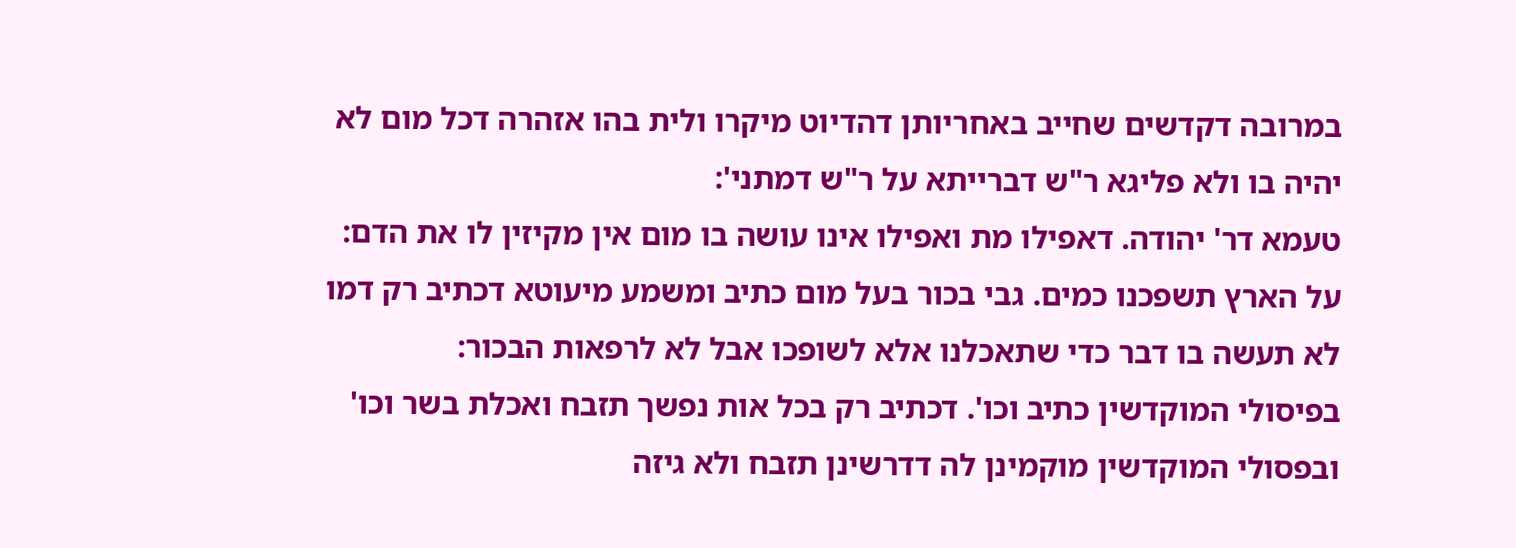במרובה דקדשים שחייב באחריותן דהדיוט מיקרו ולית בהו אזהרה דכל מום לא יהיה בו ולא פליגא ר"ש דברייתא על ר"ש דמתני':
טעמא דר' יהודה. דאפילו מת ואפילו אינו עושה בו מום אין מקיזין לו את הדם:
על הארץ תשפכנו כמים. גבי בכור בעל מום כתיב ומשמע מיעוטא דכתיב רק דמו לא תעשה בו דבר כדי שתאכלנו אלא לשופכו אבל לא לרפאות הבכור:
בפיסולי המוקדשין כתיב וכו'. דכתיב רק בכל אות נפשך תזבח ואכלת בשר וכו' ובפסולי המוקדשין מוקמינן לה דדרשינן תזבח ולא גיזה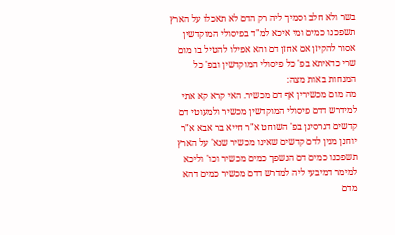בשר ולא חלב וסמיך ליה רק הדם לא תאכלו על הארץ תשפכנו כמים ומי איכא למ"ד בפיסולי המוקדשין אסור להקיזן אם אחזן דם והא אפילו להטיל בו מום שרי כדאיתא בפ' כל פיסולי המוקדשין ובפ' כל המנחות באות מצה:
מה מום מכשירין אף דם מכשיר. האי קרא קא אתי למידרש דדם פיסולי המוקדשין מכשיר ולמעוטי דם קדשים דגרסינן בפ' השוחט א"ר חייא בר אבא א"ר יוחנן מנין לדם קדשים שאינו מכשיר שנא' על הארץ תשפכנו כמים דם הנשפך כמים מכשיר וכו' וליכא למימר דמיבעי ליה למדרש דדם מכשיר כמים דהא מדם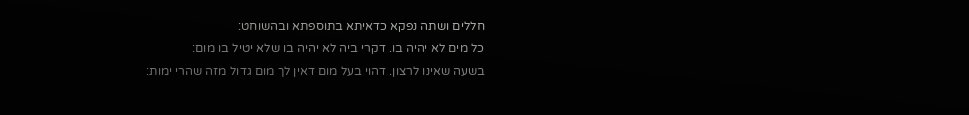חללים ושתה נפקא כדאיתא בתוספתא ובהשוחט:
כל מים לא יהיה בו. דקרי ביה לא יהיה בו שלא יטיל בו מום:
בשעה שאינו לרצון. דהוי בעל מום דאין לך מום גדול מזה שהרי ימות: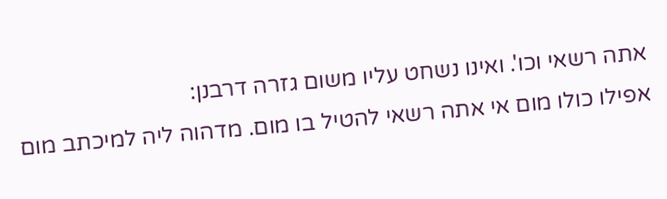אתה רשאי וכו'. ואינו נשחט עליו משום גזרה דרבנן:
אפילו כולו מום אי אתה רשאי להטיל בו מום. מדהוה ליה למיכתב מום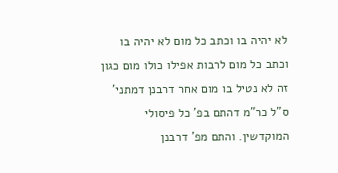לא יהיה בו וכתב כל מום לא יהיה בו וכתב כל מום לרבות אפילו כולו מום כגון זה לא נטיל בו מום אחר דרבנן דמתני' ס"ל כר"מ דהתם בפ' כל פיסולי המוקדשין. והתם מפ' דרבנן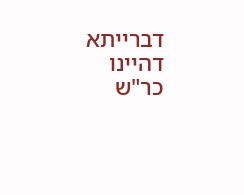דברייתא דהיינו כר"ש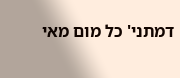דמתני' כל מום מאי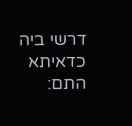דרשי ביה כדאיתא התם: